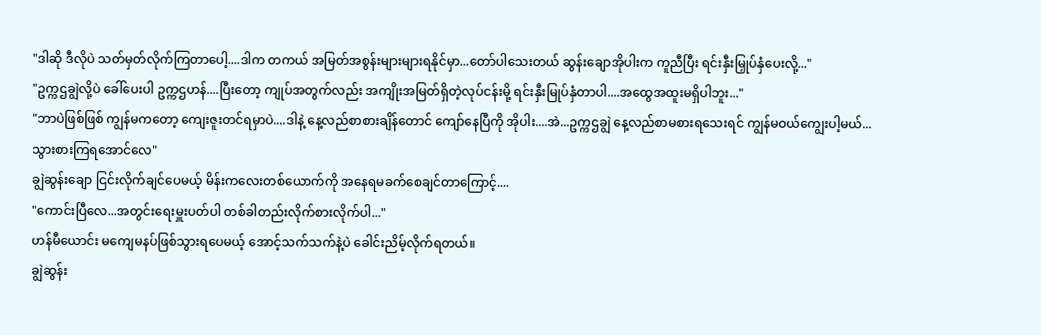"ဒါဆို ဒီလိုပဲ သတ်မှတ်လိုက်ကြတာပေါ့....ဒါက တကယ် အမြတ်အစွန်းများများရနိုင်မှာ...တော်ပါသေးတယ် ဆွန်းချောအိုပါးက ကူညီပြီး ရင်းနှီးမြှုပ်နှံပေးလို့..."
"ဥက္ကဌချွဲလို့ပဲ ခေါ်ပေးပါ ဥက္ကဌဟန်....ပြီးတော့ ကျုပ်အတွက်လည်း အကျိုးအမြတ်ရှိတဲ့လုပ်ငန်းမို့ ရင်းနှီးမြုပ်နှံတာပါ....အထွေအထူးမရှိပါဘူး..."
"ဘာပဲဖြစ်ဖြစ် ကျွန်မကတော့ ကျေးဇူးတင်ရမှာပဲ....ဒါနဲ့ နေ့လည်စာစားချိန်တောင် ကျော်နေပြီကို အိုပါး....အဲ...ဥက္ကဌချွဲ နေ့လည်စာမစားရသေးရင် ကျွန်မဝယ်ကျွေးပါ့မယ်...သွားစားကြရအောင်လေ"
ချွဲဆွန်းချော ငြင်းလိုက်ချင်ပေမယ့် မိန်းကလေးတစ်ယောက်ကို အနေရမခက်စေချင်တာကြောင့်....
"ကောင်းပြီလေ...အတွင်းရေးမှူးပတ်ပါ တစ်ခါတည်းလိုက်စားလိုက်ပါ..."
ဟန်မီယောင်း မကျေမနပ်ဖြစ်သွားရပေမယ့် အောင့်သက်သက်နဲ့ပဲ ခေါင်းညိမ့်လိုက်ရတယ်။
ချွဲဆွန်း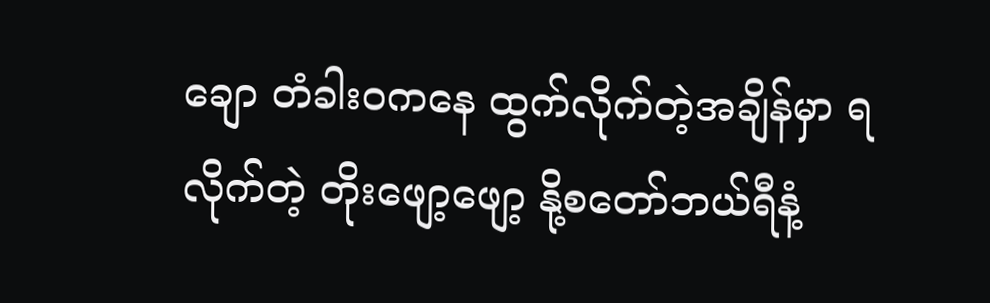ချော တံခါးဝကနေ ထွက်လိုက်တဲ့အချိန်မှာ ရလိုက်တဲ့ တိုးဖျော့ဖျော့ နို့စတော်ဘယ်ရီနံ့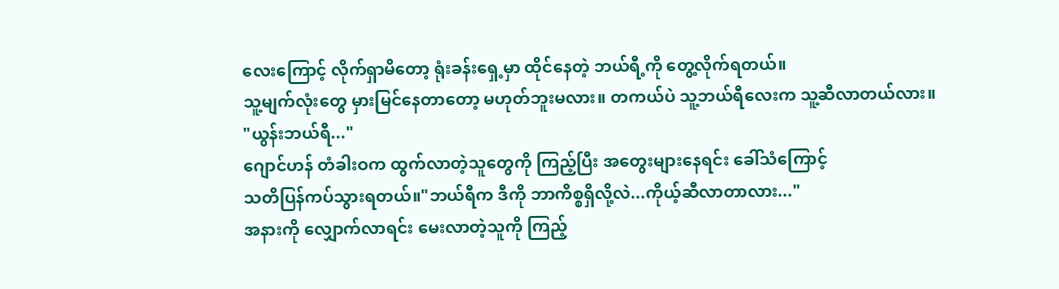လေးကြောင့် လိုက်ရှာမိတော့ ရုံးခန်းရှေ့မှာ ထိုင်နေတဲ့ ဘယ်ရီ့ကို တွေ့လိုက်ရတယ်။
သူ့မျက်လုံးတွေ မှားမြင်နေတာတော့ မဟုတ်ဘူးမလား။ တကယ်ပဲ သူ့ဘယ်ရီလေးက သူ့ဆီလာတယ်လား။
"ယွန်းဘယ်ရီ..."
ဂျောင်ဟန် တံခါးဝက ထွက်လာတဲ့သူတွေကို ကြည့်ပြီး အတွေးများနေရင်း ခေါ်သံကြောင့်
သတိပြန်ကပ်သွားရတယ်။"ဘယ်ရီက ဒီကို ဘာကိစ္စရှိလို့လဲ...ကိုယ့်ဆီလာတာလား..."
အနားကို လျှောက်လာရင်း မေးလာတဲ့သူကို ကြည့်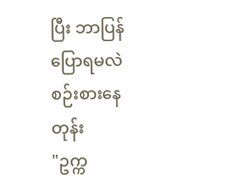ပြီး ဘာပြန်ပြောရမလဲ စဉ်းစားနေတုန်း
"ဥက္က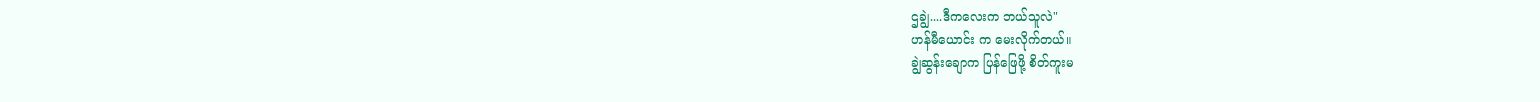ဌချွဲ....ဒီကလေးက ဘယ်သူလဲ"
ဟန်မီယောင်း က မေးလိုက်တယ်။
ချွဲဆွန်းချောက ပြန်ဖြေဖို့ စိတ်ကူးမ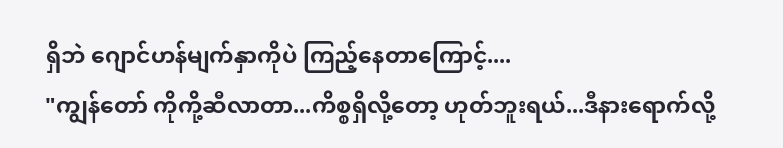ရှိဘဲ ဂျောင်ဟန်မျက်နှာကိုပဲ ကြည့်နေတာကြောင့်....
"ကျွန်တော် ကိုကို့ဆီလာတာ...ကိစ္စရှိလို့တော့ ဟုတ်ဘူးရယ်...ဒီနားရောက်လို့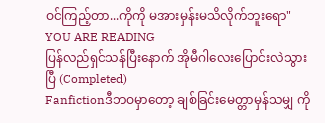ဝင်ကြည့်တာ...ကိုကို မအားမှန်းမသိလိုက်ဘူးရော"
YOU ARE READING
ပြန်လည်ရှင်သန်ပြီးနောက် အိုမီဂါလေးပြောင်းလဲသွားပြီ (Completed)
Fanfictionဒီဘဝမှာတော့ ချစ်ခြင်းမေတ္တာမှန်သမျှ ကို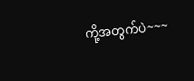ကို့အတွက်ပဲ~~~